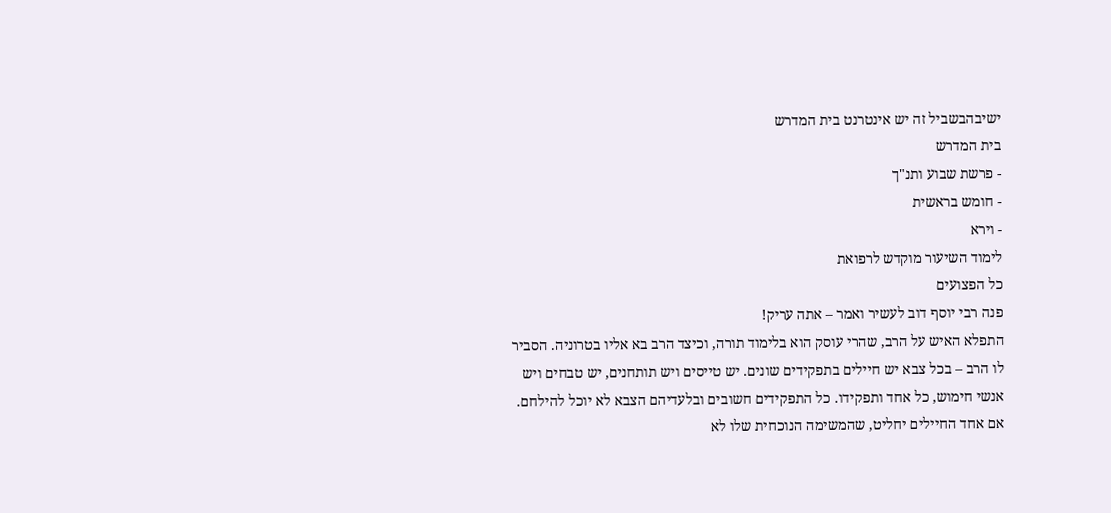ישיבהבשביל זה יש אינטרנט בית המדרש
בית המדרש
- פרשת שבוע ותנ"ך
- חומש בראשית
- וירא
לימוד השיעור מוקדש לרפואת
כל הפצועים
פנה רבי יוסף דוב לעשיר ואמר – אתה עריק!
התפלא האיש על הרב, שהרי עוסק הוא בלימוד תורה, וכיצד הרב בא אליו בטרוניה. הסביר לו הרב – בכל צבא יש חיילים בתפקידים שונים. יש טייסים ויש תותחנים, יש טבחים ויש אנשי חימוש, כל אחד ותפקידו. כל התפקידים חשובים ובלעדיהם הצבא לא יוכל להילחם.
אם אחד החיילים יחליט, שהמשימה הנוכחית שלו לא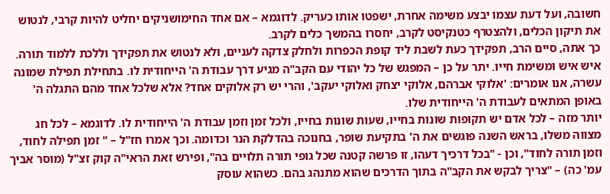חשובה, ועל דעת עצמו יבצע משימה אחרת, ישפטו אותו כעריק. לדוגמא – אם אחד החימושניקים יחליט להיות קרבי, לנטוש את תיקון הכלים, ולהצטרף כטנקיסט לקרב, יחסרו בהמשך כלים לקרב.
כך אתה, סיים הרב, תפקידך כעת לשבת ליד קופת הכפרות ולחלק צדקה לעניים, ולא לנטוש את תפקידך וללכת ללמוד תורה.
איש איש ומשימת חייו. יתר על כן – המפגש של כל יהודי עם הקב"ה מגיע דרך עבודת ה' הייחודית לו. בתחילת תפילת שמונה עשרה, אנו אומרים: 'אלוקי אברהם, אלוקי יצחק ואלוקי יעקב', והרי יש רק אלוקים אחד? אלא שלכל אחד מהם התגלה ה' באופן המתאים לעבודת ה' הייחודית שלו.
יותר מזה – לכל אדם יש תקופות שונות בחייו, שעות שונות בחייו, ולכל זמן וזמן עבודת ה' הייחודית לו. לדוגמא – לכל חג מצווה משלו, בראש השנה פוגשים את ה' בתקיעת שופר, בחנוכה בהדלקת הנר וכדומה. וכך אמרו חז"ל – " זמן תפילה לחוד, וזמן תורה לחוד", וכן - "בכל דרכיך דעהו, זו פרשה קטנה שכל גופי תורה תלויים בה", ופירש זאת הראי"ה קוק זצ"ל (מוסר אביך עמ' כה) – "צריך לבקש את הקב"ה בתוך הדרכים שהוא מתנהג בהם. כשהוא עוסק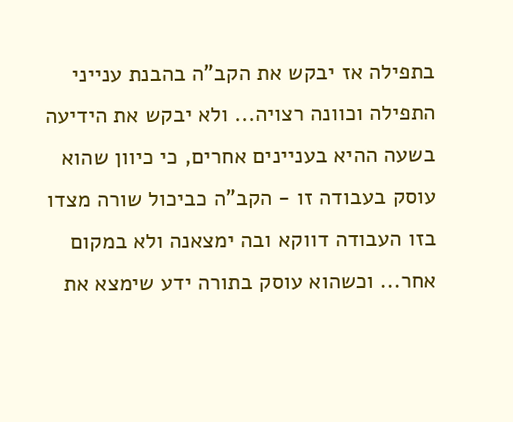בתפילה אז יבקש את הקב"ה בהבנת ענייני התפילה וכוונה רצויה... ולא יבקש את הידיעה בשעה ההיא בעניינים אחרים, כי כיוון שהוא עוסק בעבודה זו - הקב"ה כביכול שורה מצדו בזו העבודה דווקא ובה ימצאנה ולא במקום אחר... וכשהוא עוסק בתורה ידע שימצא את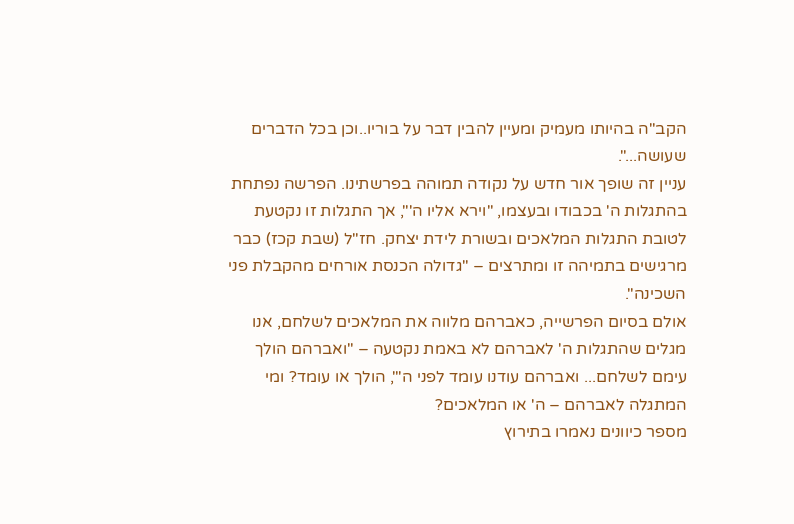הקב"ה בהיותו מעמיק ומעיין להבין דבר על בוריו..וכן בכל הדברים שעושה...".
עניין זה שופך אור חדש על נקודה תמוהה בפרשתינו. הפרשה נפתחת בהתגלות ה' בכבודו ובעצמו, "וירא אליו ה'", אך התגלות זו נקטעת לטובת התגלות המלאכים ובשורת לידת יצחק. חז"ל (שבת קכז) כבר מרגישים בתמיהה זו ומתרצים – "גדולה הכנסת אורחים מהקבלת פני השכינה".
אולם בסיום הפרשייה, כאברהם מלווה את המלאכים לשלחם, אנו מגלים שהתגלות ה' לאברהם לא באמת נקטעה – "ואברהם הולך עימם לשלחם... ואברהם עודנו עומד לפני ה'", הולך או עומד? ומי המתגלה לאברהם – ה' או המלאכים?
מספר כיוונים נאמרו בתירוץ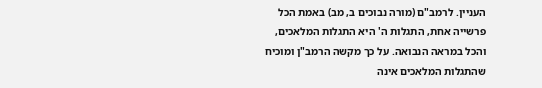העניין. לרמב"ם (מורה נבוכים ב, מב) באמת הכל פרשייה אחת, התגלות ה' היא התגלות המלאכים, והכל במראה הנבואה. על כך מקשה הרמב"ן ומוכיח שהתגלות המלאכים אינה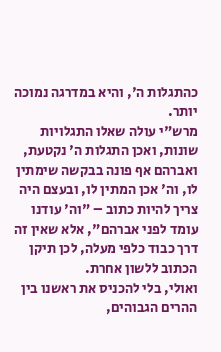כהתגלות ה', והיא במדרגה נמוכה יותר.
מרש"י עולה שאלו התגלויות שונות, ואכן התגלות ה' נקטעת, ואברהם אף פונה בבקשה שימתין לו, וה' אכן המתין לו, ובעצם היה צריך להיות כתוב – "וה' עודנו עומד לפני אברהם", אלא שאין זה דרך כבוד כלפי מעלה, לכן תיקן הכתוב ללשון אחרת.
ואולי, בלי להכניס את ראשנו בין ההרים הגבוהים,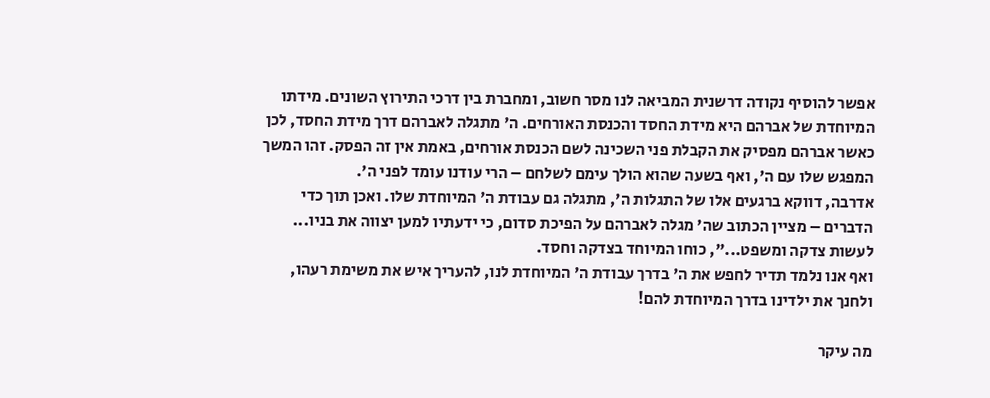אפשר להוסיף נקודה דרשנית המביאה לנו מסר חשוב, ומחברת בין דרכי התירוץ השונים. מידתו המיוחדת של אברהם היא מידת החסד והכנסת האורחים. ה' מתגלה לאברהם דרך מידת החסד, לכן כאשר אברהם מפסיק את הקבלת פני השכינה לשם הכנסת אורחים, באמת אין זה הפסק. זהו המשך המפגש שלו עם ה', ואף בשעה שהוא הולך עימם לשלחם – הרי עודנו עומד לפני ה'.
אדרבה, דווקא ברגעים אלו של התגלות ה', מתגלה גם עבודת ה' המיוחדת שלו. ואכן תוך כדי הדברים – מציין הכתוב שה' מגלה לאברהם על הפיכת סדום, כי ידעתיו למען יצווה את בניו... לעשות צדקה ומשפט...", כוחו המיוחד בצדקה וחסד.
ואף אנו נלמד תדיר לחפש את ה' בדרך עבודת ה' המיוחדת לנו, להעריך איש את משימת רעהו, ולחנך את ילדינו בדרך המיוחדת להם!

מה עיקר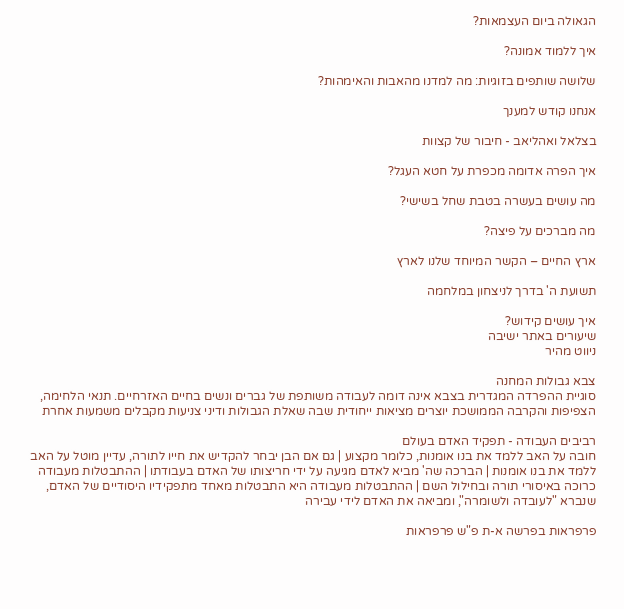הגאולה ביום העצמאות?

איך ללמוד אמונה?

שלושה שותפים בזוגיות: מה למדנו מהאבות והאימהות?

אנחנו קודש למענך

בצלאל ואהליאב - חיבור של קצוות

איך הפרה אדומה מכפרת על חטא העגל?

מה עושים בעשרה בטבת שחל בשישי?

מה מברכים על פיצה?

ארץ החיים – הקשר המיוחד שלנו לארץ

תשועת ה' בדרך לניצחון במלחמה

איך עושים קידוש?
שיעורים באתר ישיבה
ניווט מהיר

צבא גבולות המחנה
סוגיית ההפרדה המגדרית בצבא אינה דומה לעבודה משותפת של גברים ונשים בחיים האזרחיים. תנאי הלחימה, הצפיפות והקרבה הממושכת יוצרים מציאות ייחודית שבה שאלת הגבולות ודיני צניעות מקבלים משמעות אחרת

רביבים העבודה - תפקיד האדם בעולם
חובה על האב ללמד את בנו אומנות, כלומר מקצוע | גם אם הבן יבחר להקדיש את חייו לתורה, עדיין מוטל על האב ללמד את בנו אומנות | הברכה שה' מביא לאדם מגיעה על ידי חריצותו של האדם בעבודתו | ההתבטלות מעבודה כרוכה באיסורי תורה ובחילול השם | ההתבטלות מעבודה היא התבטלות מאחד מתפקידיו היסודיים של האדם, שנברא "לעובדה ולשומרה", ומביאה את האדם לידי עבירה

פרפראות בפרשה א-ת פ"ש פרפראות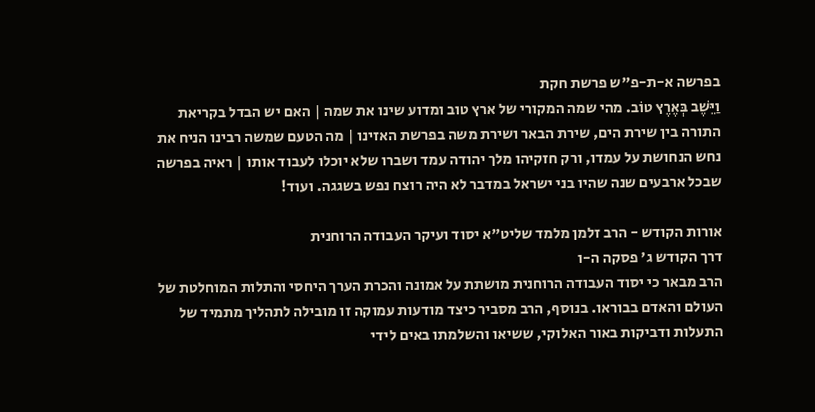בפרשה א-ת-פ"ש פרשת חקת
וַיֵּשֶׁב בְּאֶרֶץ טוֹב. מהי שמה המקורי של ארץ טוב ומדוע שינו את שמה | האם יש הבדל בקריאת התורה בין שירת הים, שירת הבאר ושירת משה בפרשת האזינו | מה הטעם שמשה רבינו הניח את נחש הנחושת על עמדו, ורק חזקיהו מלך יהודה עמד ושברו שלא יוכלו לעבוד אותו | ראיה בפרשה שבכל ארבעים שנה שהיו בני ישראל במדבר לא היה רוצח נפש בשגגה. ועוד!

אורות הקודש - הרב זלמן מלמד שליט"א יסוד ועיקר העבודה הרוחנית
דרך הקודש ג' פסקה ה-ו
הרב מבאר כי יסוד העבודה הרוחנית מושתת על אמונה והכרת הערך היחסי והתלות המוחלטת של העולם והאדם בבוראו. בנוסף, הרב מסביר כיצד מודעות עמוקה זו מובילה לתהליך מתמיד של התעלות ודביקות באור האלוקי, ששיאו והשלמתו באים לידי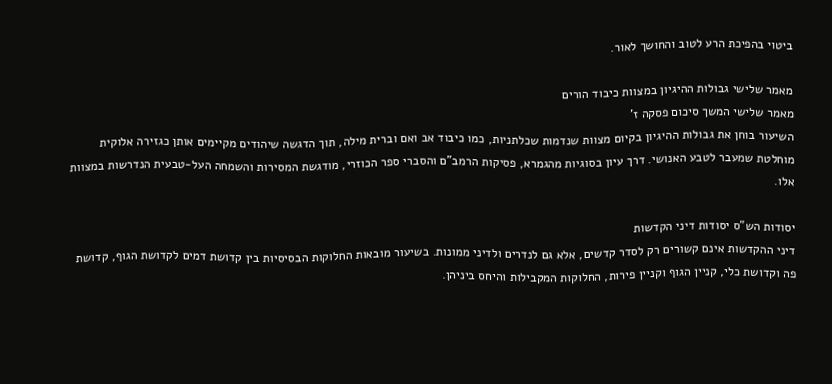ביטוי בהפיכת הרע לטוב והחושך לאור.

מאמר שלישי גבולות ההיגיון במצוות כיבוד הורים
מאמר שלישי המשך סיכום פסקה ז'
השיעור בוחן את גבולות ההיגיון בקיום מצוות שנדמות שכלתניות, כמו כיבוד אב ואם וברית מילה, תוך הדגשה שיהודים מקיימים אותן כגזירה אלוקית מוחלטת שמעבר לטבע האנושי. דרך עיון בסוגיות מהגמרא, פסיקות הרמב"ם והסברי ספר הכוזרי, מודגשת המסירות והשמחה העל-טבעית הנדרשות במצוות אלו.

יסודות הש"ס יסודות דיני הקדשות
דיני ההקדשות אינם קשורים רק לסדר קדשים, אלא גם לנדרים ולדיני ממונות. בשיעור מובאות החלוקות הבסיסיות בין קדושת דמים לקדושת הגוף, קדושת פה וקדושת כלי, קניין הגוף וקניין פירות, החלוקות המקבילות והיחס ביניהן.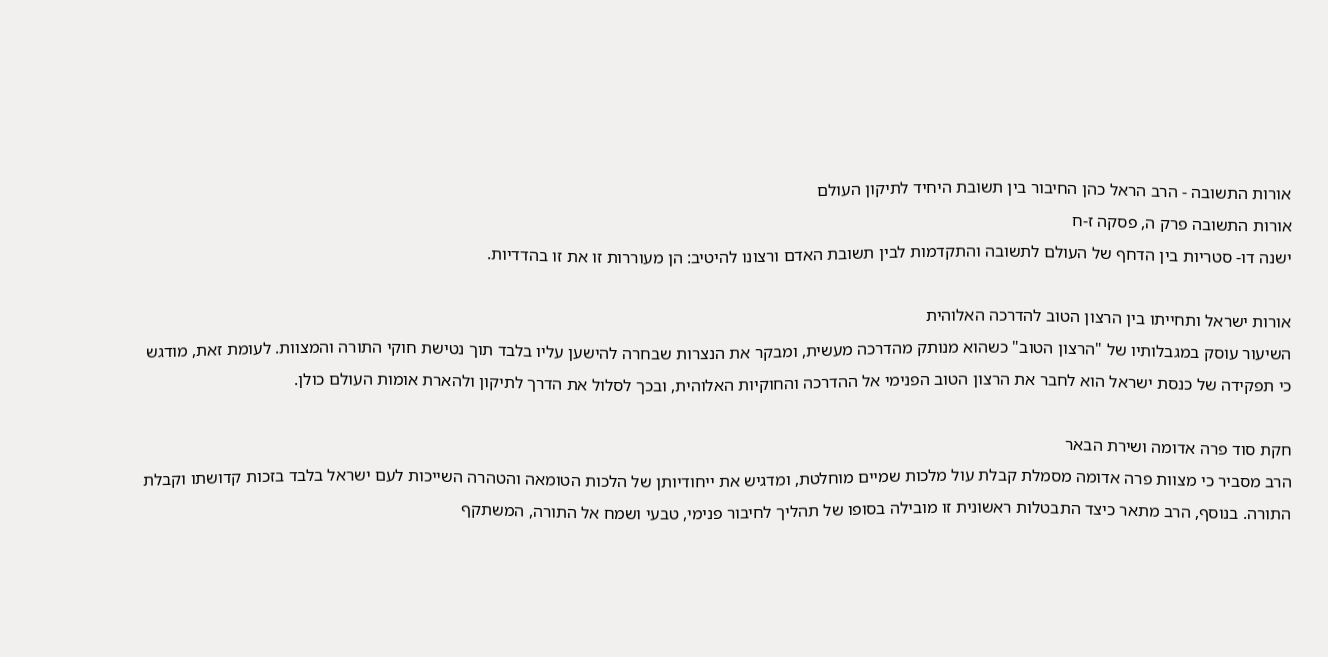אורות התשובה - הרב הראל כהן החיבור בין תשובת היחיד לתיקון העולם
אורות התשובה פרק ה, פסקה ז-ח
ישנה דו- סטריות בין הדחף של העולם לתשובה והתקדמות לבין תשובת האדם ורצונו להיטיב: הן מעוררות זו את זו בהדדיות.

אורות ישראל ותחייתו בין הרצון הטוב להדרכה האלוהית
השיעור עוסק במגבלותיו של "הרצון הטוב" כשהוא מנותק מהדרכה מעשית, ומבקר את הנצרות שבחרה להישען עליו בלבד תוך נטישת חוקי התורה והמצוות. לעומת זאת, מודגש כי תפקידה של כנסת ישראל הוא לחבר את הרצון הטוב הפנימי אל ההדרכה והחוקיות האלוהית, ובכך לסלול את הדרך לתיקון ולהארת אומות העולם כולן.

חקת סוד פרה אדומה ושירת הבאר
הרב מסביר כי מצוות פרה אדומה מסמלת קבלת עול מלכות שמיים מוחלטת, ומדגיש את ייחודיותן של הלכות הטומאה והטהרה השייכות לעם ישראל בלבד בזכות קדושתו וקבלת התורה. בנוסף, הרב מתאר כיצד התבטלות ראשונית זו מובילה בסופו של תהליך לחיבור פנימי, טבעי ושמח אל התורה, המשתקף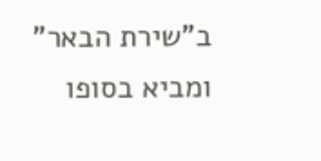ב"שירת הבאר" ומביא בסופו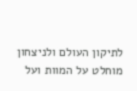לתיקון העולם ולניצחון מוחלט על המוות ועל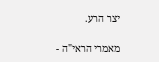יצר הרע.

מאמרי הראי"ה -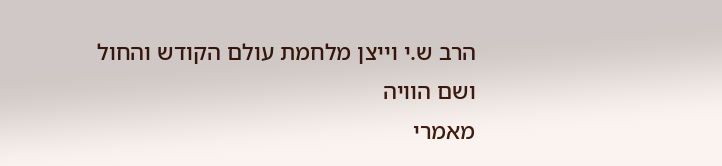הרב ש.י וייצן מלחמת עולם הקודש והחול ושם הוויה
מאמרי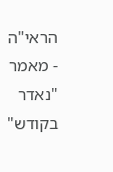הראי"ה - מאמר "נאדר בקודש"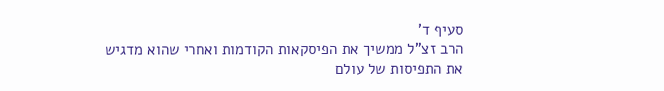סעיף ד'
הרב זצ"ל ממשיך את הפיסקאות הקודמות ואחרי שהוא מדגיש את התפיסות של עולם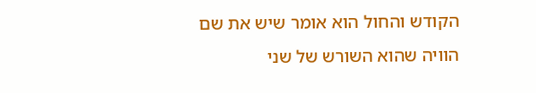הקודש והחול הוא אומר שיש את שם הוויה שהוא השורש של שני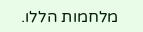מלחמות הללו.